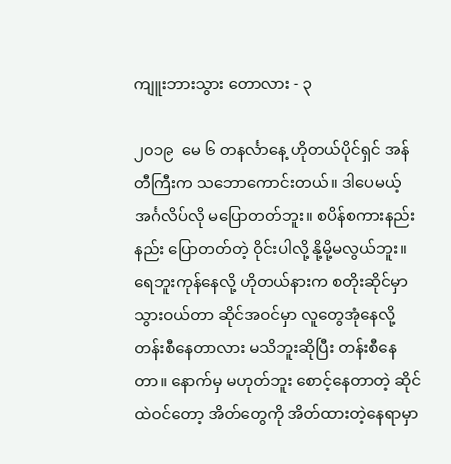ကျူးဘားသွား တောလား - ၃

၂၀၁၉  မေ ၆ တနင်္လာနေ့ ဟိုတယ်ပိုင်ရှင် အန်တီကြီးက သဘောကောင်းတယ်။ ဒါပေမယ့် အင်္ဂလိပ်လို မပြောတတ်ဘူး။ စပိန်စကားနည်းနည်း ပြောတတ်တဲ့ ဝိုင်းပါလို့ နို့မို့မလွယ်ဘူး။ ရေဘူးကုန်နေလို့ ဟိုတယ်နားက စတိုးဆိုင်မှာ သွားဝယ်တာ ဆိုင်အဝင်မှာ လူတွေအုံနေလို့ တန်းစီနေတာလား မသိဘူးဆိုပြီး တန်းစီနေတာ။ နောက်မှ မဟုတ်ဘူး စောင့်နေတာတဲ့ ဆိုင်ထဲဝင်တော့ အိတ်တွေကို အိတ်ထားတဲ့နေရာမှာ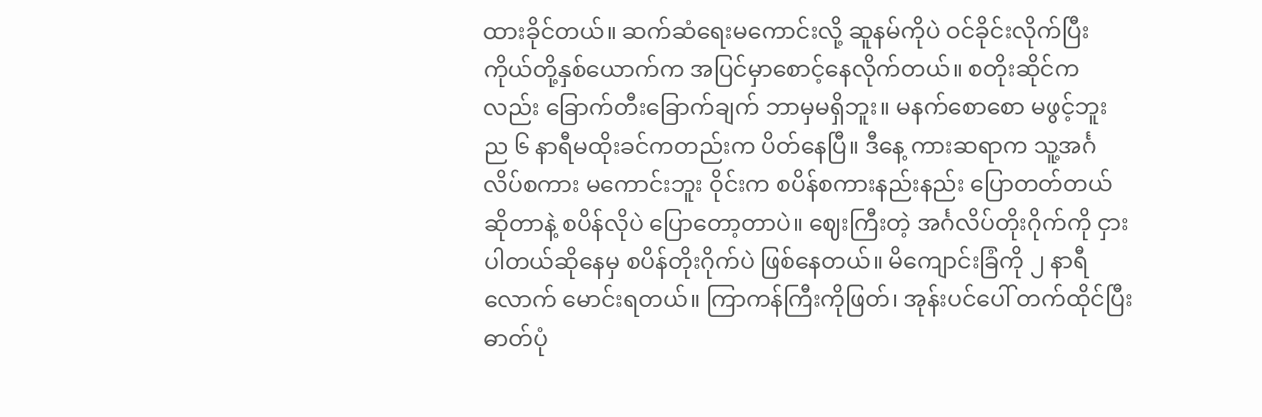ထားခိုင်တယ်။ ဆက်ဆံရေးမကောင်းလို့ ဆူနမ်ကိုပဲ ဝင်ခိုင်းလိုက်ပြီး ကိုယ်တို့နှစ်ယောက်က အပြင်မှာစောင့်နေလိုက်တယ်။ စတိုးဆိုင်ကလည်း ခြောက်တီးခြောက်ချက် ဘာမှမရှိဘူး။ မနက်စောစော မဖွင့်ဘူး ည ၆ နာရီမထိုးခင်ကတည်းက ပိတ်နေပြီ။ ဒီနေ့ ကားဆရာက သူ့အင်္ဂလိပ်စကား မကောင်းဘူး ဝိုင်းက စပိန်စကားနည်းနည်း ပြောတတ်တယ် ဆိုတာနဲ့ စပိန်လိုပဲ ပြောတော့တာပဲ။ ဈေးကြီးတဲ့ အင်္ဂလိပ်တိုးဂိုက်ကို ငှားပါတယ်ဆိုနေမှ စပိန်တိုးဂိုက်ပဲ ဖြစ်နေတယ်။ မိကျောင်းခြံကို ၂ နာရီလောက် မောင်းရတယ်။ ကြာကန်ကြီးကိုဖြတ်၊ အုန်းပင်ပေါ် တက်ထိုင်ပြီး ဓာတ်ပုံ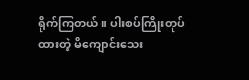ရိုက်ကြတယ်။ ပါးစပ်ကြိုးတုပ်ထားတဲ့ မိကျောင်းသေး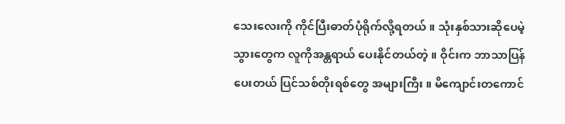သေးလေးကို ကိုင်ပြီးဓာတ်ပုံရိုက်လို့ရတယ်။ သုံးနှစ်သားဆိုပေမဲ့ သွားတွေက လူကိုအန္တရာယ် ပေးနိုင်တယ်တဲ့။ ဝိုင်းက ဘာသာပြန်ပေးတယ် ပြင်သစ်တိုးရစ်တွေ အများကြီး။ မိကျောင်းတကောင်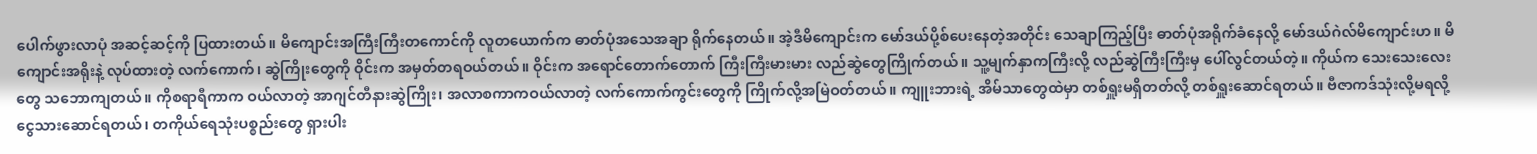ပေါက်ဖွားလာပုံ အဆင့်ဆင့်ကို ပြထားတယ်။ မိကျောင်းအကြီးကြီးတကောင်ကို လူတယောက်က ဓာတ်ပုံအသေအချာ ရိုက်နေတယ်။ အဲ့ဒီမိကျောင်းက မော်ဒယ်ပို့စ်ပေးနေတဲ့အတိုင်း သေချာကြည့်ပြီး ဓာတ်ပုံအရိုက်ခံနေလို့ မော်ဒယ်ဂဲလ်မိကျောင်းဟ။ မိကျောင်းအရိုးနဲ့ လုပ်ထားတဲ့ လက်ကောက်၊ ဆွဲကြိုးတွေကို ဝိုင်းက အမှတ်တရဝယ်တယ်။ ဝိုင်းက အရောင်တောက်တောက် ကြီးကြီးမားမား လည်ဆွဲတွေကြိုက်တယ်။ သူ့မျက်နှာကကြီးလို့ လည်ဆွဲကြီးကြီးမှ ပေါ်လွင်တယ်တဲ့။ ကိုယ်က သေးသေးလေးတွေ သဘောကျတယ်။ ကိုစရာရီကာက ဝယ်လာတဲ့ အာဂျင်တီနားဆွဲကြိုး၊ အလာစကာကဝယ်လာတဲ့ လက်ကောက်ကွင်းတွေကို ကြိုက်လို့အမြဲဝတ်တယ်။ ကျူးဘားရဲ့ အိမ်သာတွေထဲမှာ တစ်ရှူးမရှိတတ်လို့ တစ်ရှူးဆောင်ရတယ်။ ဗီဇာကဒ်သုံးလို့မရလို့ ငွေသားဆောင်ရတယ်၊ တကိုယ်ရေသုံးပစ္စည်းတွေ ရှားပါး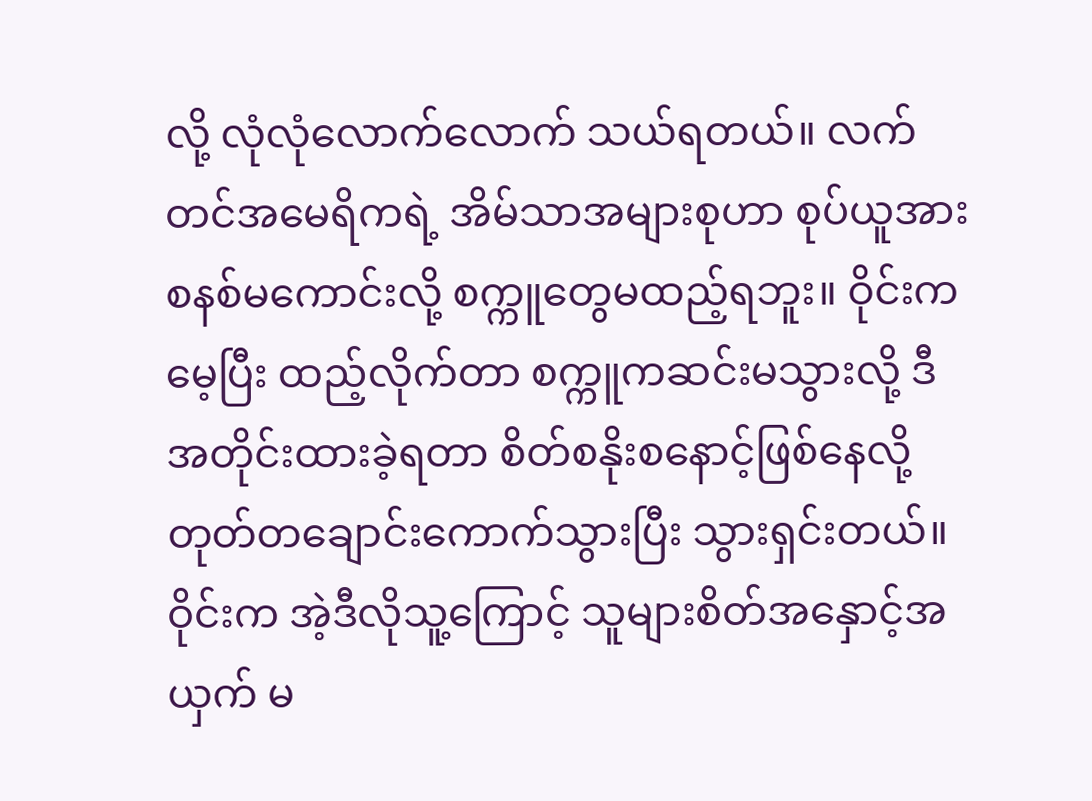လို့ လုံလုံလောက်လောက် သယ်ရတယ်။ လက်တင်အမေရိကရဲ့ အိမ်သာအများစုဟာ စုပ်ယူအားစနစ်မကောင်းလို့ စက္ကူတွေမထည့်ရဘူး။ ဝိုင်းကမေ့ပြီး ထည့်လိုက်တာ စက္ကူကဆင်းမသွားလို့ ဒီအတိုင်းထားခဲ့ရတာ စိတ်စနိုးစနောင့်ဖြစ်နေလို့ တုတ်တချောင်းကောက်သွားပြီး သွားရှင်းတယ်။ ဝိုင်းက အဲ့ဒီလိုသူ့ကြောင့် သူများစိတ်အနှောင့်အယှက် မ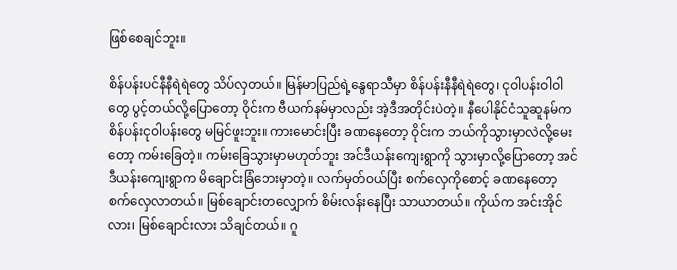ဖြစ်စေချင်ဘူး။

စိန်ပန်းပင်နီနီရဲရဲတွေ သိပ်လှတယ်။ မြန်မာပြည်ရဲ့နွေရာသီမှာ စိန်ပန်းနီနီရဲရဲတွေ၊ ငုဝါပန်းဝါဝါတွေ ပွင့်တယ်လို့ပြောတော့ ဝိုင်းက ဗီယက်နမ်မှာလည်း အဲ့ဒီအတိုင်းပဲတဲ့။ နီပေါနိုင်ငံသူဆူနမ်က စိန်ပန်းငုဝါပန်းတွေ မမြင်ဖူးဘူး။ ကားမောင်းပြီး ခဏနေတော့ ဝိုင်းက ဘယ်ကိုသွားမှာလဲလို့မေးတော့ ကမ်းခြေတဲ့။ ကမ်းခြေသွားမှာမဟုတ်ဘူး အင်ဒီယန်းကျေးရွာကို သွားမှာလို့ပြောတော့ အင်ဒီယန်းကျေးရွာက မိချောင်းခြံဘေးမှာတဲ့။ လက်မှတ်ဝယ်ပြီး စက်လှေကိုစောင့် ခဏနေတော့ စက်လှေလာတယ်။ မြစ်ချောင်းတလျှောက် စိမ်းလန်းနေပြီး သာယာတယ်။ ကိုယ်က အင်းအိုင်လား၊ မြစ်ချောင်းလား သိချင်တယ်။ ဂူ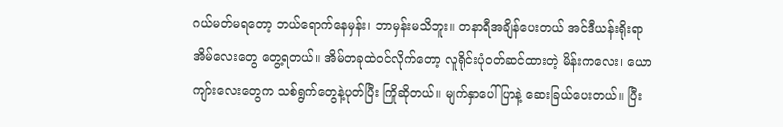ဂယ်မတ်မရတော့ ဘယ်ရောက်နေမှန်း၊ ဘာမှန်းမသိဘူး။ တနာရီအချိန်ပေးတယ် အင်ဒီယန်းရိုးရာအိမ်လေးတွေ တွေ့ရတယ်။ အိမ်တခုထဲဝင်လိုက်တော့ လူရိုင်းပုံဝတ်ဆင်ထားတဲ့ မိန်းကလေး၊ ယောကျာ်းလေးတွေက သစ်ရွက်တွေနဲ့ပုတ်ပြီး ကြိုဆိုတယ်။ မျက်နှာပေါ်ပြာနဲ့ ဆေးခြယ်ပေးတယ်။ ပြီး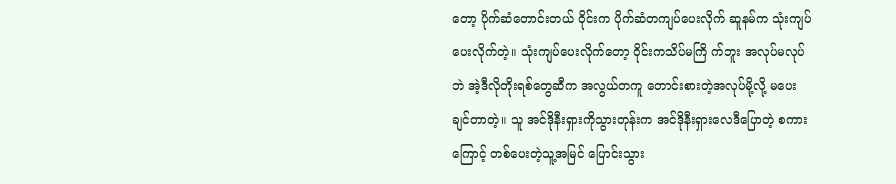တော့ ပိုက်ဆံတောင်းတယ် ဝိုင်းက ပိုက်ဆံတကျပ်ပေးလိုက် ဆူနမ်က သုံးကျပ်ပေးလိုက်တဲ့။ သုံးကျပ်ပေးလိုက်တော့ ဝိုင်းကသိပ်မကြိ က်ဘူး အလုပ်မလုပ်ဘဲ အဲ့ဒီလိုတိုးရစ်တွေဆီက အလွယ်တကူ တောင်းစားတဲ့အလုပ်မို့လို့ မပေးချင်တာတဲ့။ သူ အင်ဒိုနီးရှားကိုသွားတုန်းက အင်ဒိုနီးရှားလေဒီပြောတဲ့ စကားကြောင့် တစ်ပေးတဲ့သူ့အမြင် ပြောင်းသွား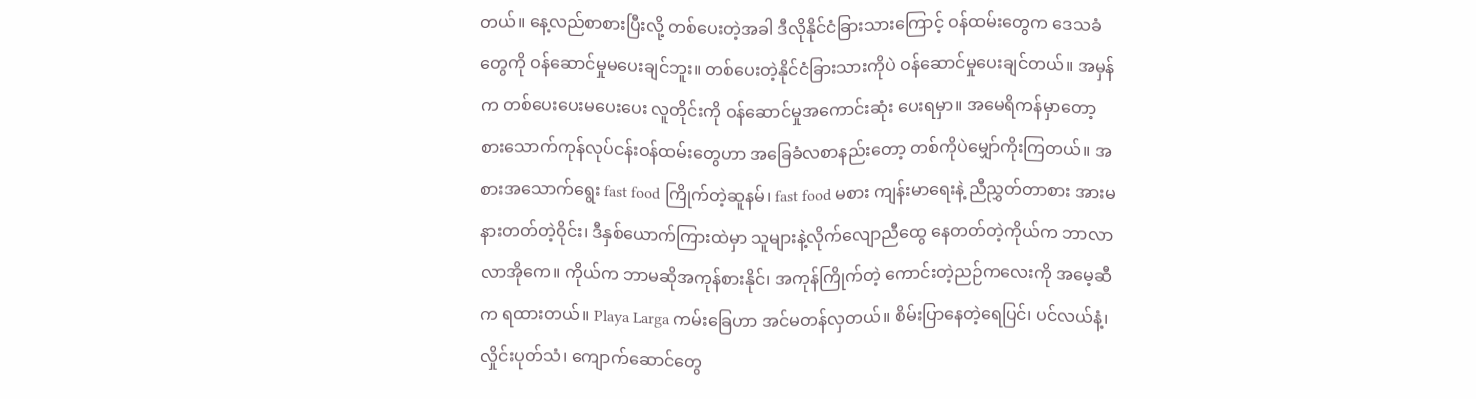တယ်။ နေ့လည်စာစားပြီးလို့ တစ်ပေးတဲ့အခါ ဒီလိုနိုင်ငံခြားသားကြောင့် ဝန်ထမ်းတွေက ဒေသခံတွေကို ဝန်ဆောင်မှုမပေးချင်ဘူး။ တစ်ပေးတဲ့နိုင်ငံခြားသားကိုပဲ ဝန်ဆောင်မှုပေးချင်တယ်။ အမှန်က တစ်ပေးပေးမပေးပေး လူတိုင်းကို ဝန်ဆောင်မှုအကောင်းဆုံး ပေးရမှာ။ အမေရိကန်မှာတော့ စားသောက်ကုန်လုပ်ငန်းဝန်ထမ်းတွေဟာ အခြေခံလစာနည်းတော့ တစ်ကိုပဲမျှော်ကိုးကြတယ်။ အစားအသောက်ရွေး fast food ကြိုက်တဲ့ဆူနမ်၊ fast food မစား ကျန်းမာရေးနဲ့ ညီညွှတ်တာစား အားမနားတတ်တဲ့ဝိုင်း၊ ဒီနှစ်ယောက်ကြားထဲမှာ သူများနဲ့လိုက်လျောညီထွေ နေတတ်တဲ့ကိုယ်က ဘာလာလာအိုကေ။ ကိုယ်က ဘာမဆိုအကုန်စားနိုင်၊ အကုန်ကြိုက်တဲ့ ကောင်းတဲ့ညဉ်ကလေးကို အမေ့ဆီက ရထားတယ်။ Playa Larga ကမ်းခြေဟာ အင်မတန်လှတယ်။ စိမ်းပြာနေတဲ့ရေပြင်၊ ပင်လယ်နံ့၊ လှိုင်းပုတ်သံ၊ ကျောက်ဆောင်တွေ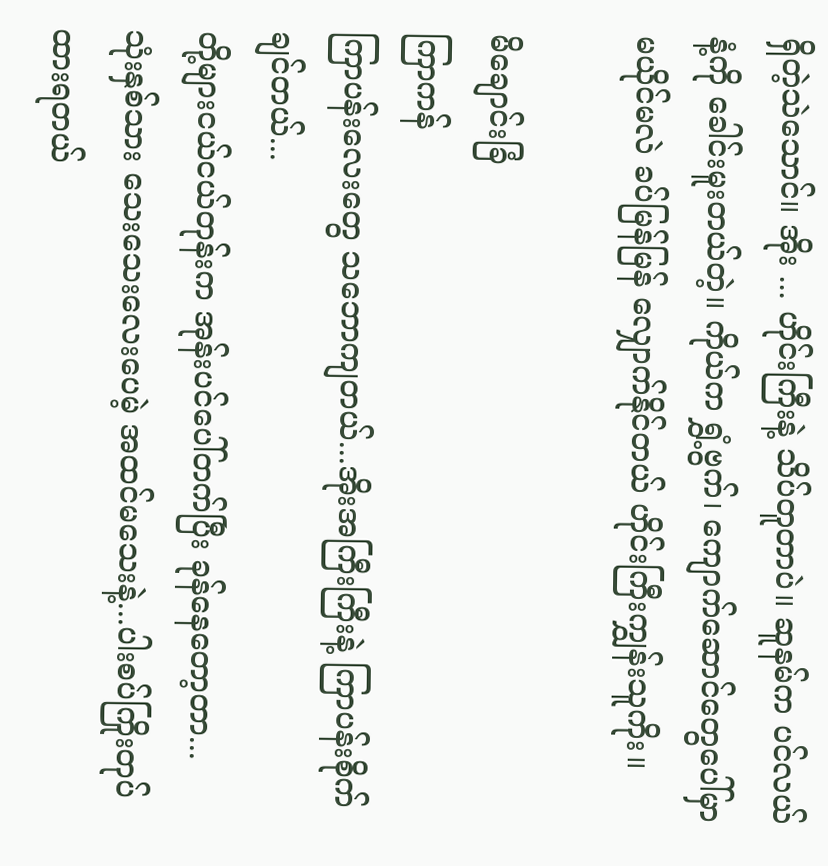ရှိတဲ့သဲသောင်။ အိုး ... ဟိုင်းကြီးနဲ့ သိပ်တူတာပဲ။ ဆူနမ်က ပင်လယ်နံ့ကို ခေါင်းမူးတယ်တဲ့။ ကိုယ်က ရွှံ့ဗွက်၊ ကျောက်ဆောင်တွေပေါ်မှာ မယိုင်မလဲ ခပ်မြန်မြန် လျှောက်နိုင်တယ် ဟိုင်းကြီးကျွှန်းသူကိုး။

မိချောင်းခြံ
ကြာကန်
ကြာပန်းလေးတွေ သဘောကျတယ်...အိုးအကြီးကြီးနဲ့ ကြာပန်းစိုက်ချင်တယ်...
တို့များငယ်ငယ်တုန်းက အုန်းပင်ပေါ်တက်ပြီး ခုန်နေတော့တာ...
သုံးနှစ်သား သေးသေးလေးပေမဲ့ အထင်မသေးနဲ့...ပါးစပ်ကြိုးတုပ်ထားရတယ်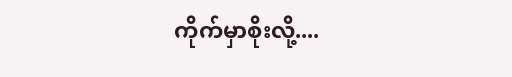ကိုက်မှာစိုးလို့....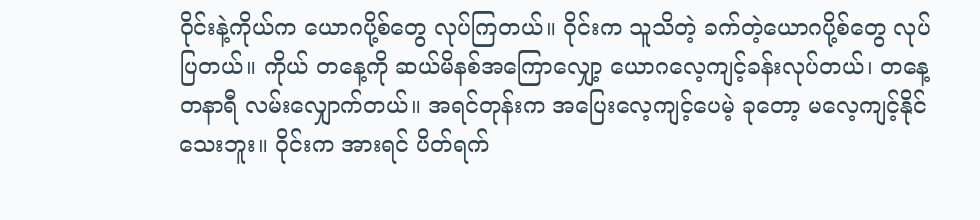ဝိုင်းနဲ့ကိုယ်က ယောဂပို့စ်တွေ လုပ်ကြတယ်။ ဝိုင်းက သူသိတဲ့ ခက်တဲ့ယောဂပို့စ်တွေ လုပ်ပြတယ်။ ကိုယ် တနေ့ကို ဆယ်မိနစ်အကြောလျှော့ ယောဂလေ့ကျင့်ခန်းလုပ်တယ်၊ တနေ့တနာရီ လမ်းလျှောက်တယ်။ အရင်တုန်းက အပြေးလေ့ကျင့်ပေမဲ့ ခုတော့ မလေ့ကျင့်နိုင်သေးဘူး။ ဝိုင်းက အားရင် ပိတ်ရက်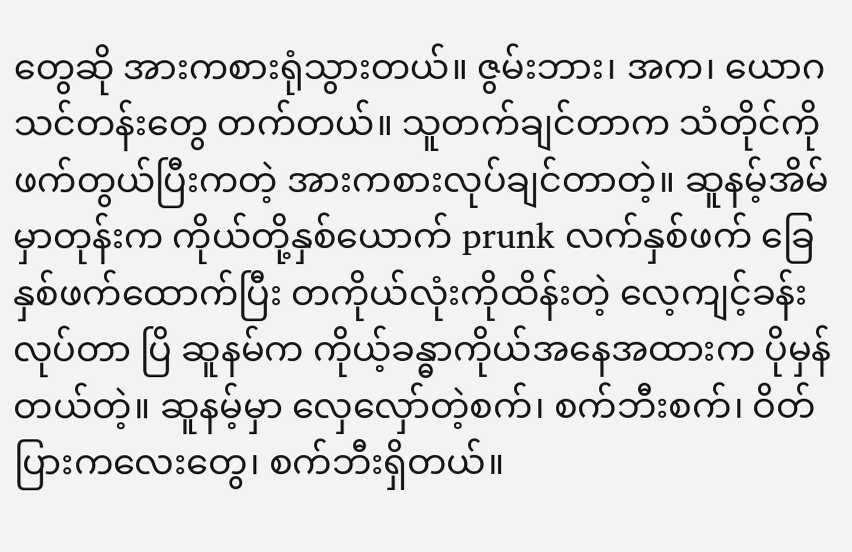တွေဆို အားကစားရုံသွားတယ်။ ဇွမ်းဘား၊ အက၊ ယောဂသင်တန်းတွေ တက်တယ်။ သူတက်ချင်တာက သံတိုင်ကို ဖက်တွယ်ပြီးကတဲ့ အားကစားလုပ်ချင်တာတဲ့။ ဆူနမ့်အိမ်မှာတုန်းက ကိုယ်တို့နှစ်ယောက် prunk လက်နှစ်ဖက် ခြေနှစ်ဖက်ထောက်ပြီး တကိုယ်လုံးကိုထိန်းတဲ့ လေ့ကျင့်ခန်းလုပ်တာ ပြိ ဆူနမ်က ကိုယ့်ခန္ဓာကိုယ်အနေအထားက ပိုမှန်တယ်တဲ့။ ဆူနမ့်မှာ လှေလှော်တဲ့စက်၊ စက်ဘီးစက်၊ ဝိတ်ပြားကလေးတွေ၊ စက်ဘီးရှိတယ်။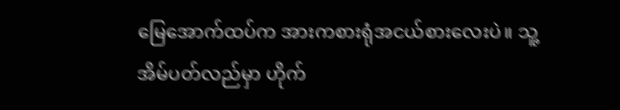မြေအောက်ထပ်က အားကစားရုံအငယ်စားလေးပဲ။ သူ့အိမ်ပတ်လည်မှာ ဟိုက်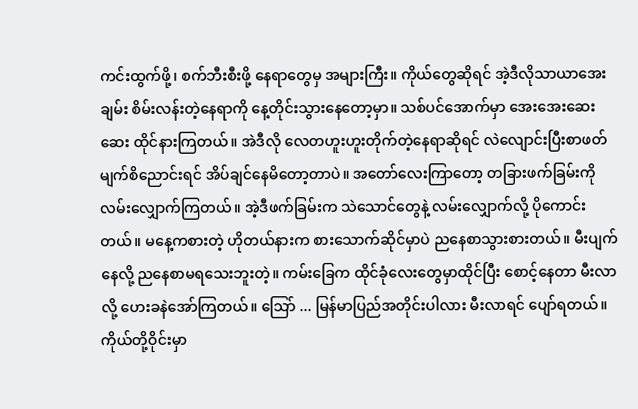ကင်းထွက်ဖို့၊ စက်ဘီးစီးဖို့ နေရာတွေမှ အများကြီး။ ကိုယ်တွေဆိုရင် အဲ့ဒီလိုသာယာအေးချမ်း စိမ်းလန်းတဲ့နေရာကို နေ့တိုင်းသွားနေတော့မှာ။ သစ်ပင်အောက်မှာ အေးအေးဆေးဆေး ထိုင်နားကြတယ်။ အဲဒီလို လေတဟူးဟူးတိုက်တဲ့နေရာဆိုရင် လဲလျောင်းပြီးစာဖတ် မျက်စိညောင်းရင် အိပ်ချင်နေမိတော့တာပဲ။ အတော်လေးကြာတော့ တခြားဖက်ခြမ်းကို လမ်းလျှောက်ကြတယ်။ အဲ့ဒီဖက်ခြမ်းက သဲသောင်တွေနဲ့ လမ်းလျှောက်လို့ ပိုကောင်းတယ်။ မနေ့ကစားတဲ့ ဟိုတယ်နားက စားသောက်ဆိုင်မှာပဲ ညနေစာသွားစားတယ်။ မီးပျက်နေလို့ ညနေစာမရသေးဘူးတဲ့။ ကမ်းခြေက ထိုင်ခုံလေးတွေမှာထိုင်ပြီး စောင့်နေတာ မီးလာလို့ ဟေးခနဲအော်ကြတယ်။ သြော် ... မြန်မာပြည်အတိုင်းပါလား မီးလာရင် ပျော်ရတယ်။ ကိုယ်တို့ဝိုင်းမှာ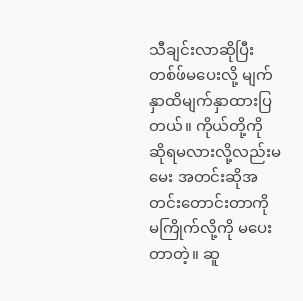သီချင်းလာဆိုပြီး တစ်ဖ်မပေးလို့ မျက်နှာထိမျက်နှာထားပြတယ်။ ကိုယ်တို့ကို ဆိုရမလားလို့လည်းမမေး အတင်းဆိုအတင်းတောင်းတာကို မကြိုက်လို့ကို မပေးတာတဲ့။ ဆူ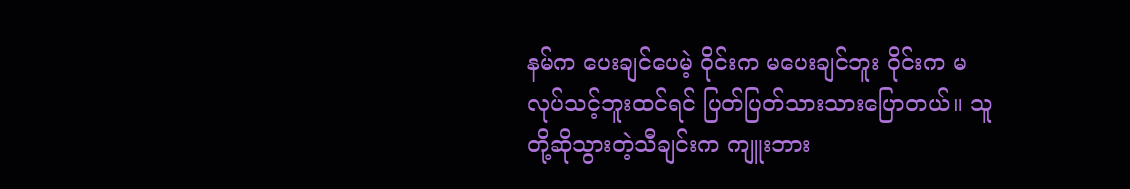နမ်က ပေးချင်ပေမဲ့ ဝိုင်းက မပေးချင်ဘူး ဝိုင်းက မလုပ်သင့်ဘူးထင်ရင် ပြတ်ပြတ်သားသားပြောတယ်။ သူတို့ဆိုသွားတဲ့သီချင်းက ကျူးဘား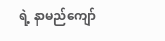ရဲ့ နာမည်ကျော်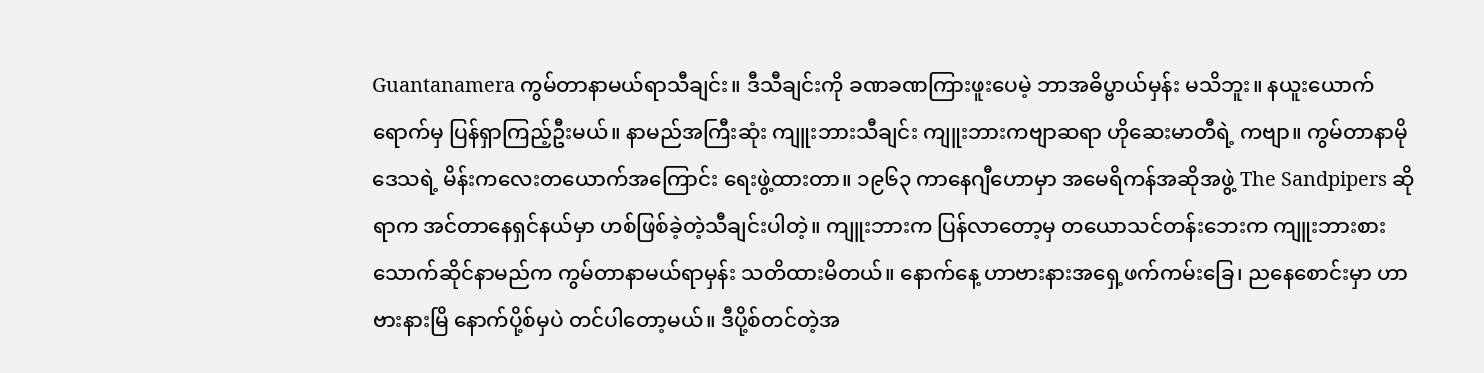Guantanamera ကွမ်တာနာမယ်ရာသီချင်း။ ဒီသီချင်းကို ခဏခဏကြားဖူးပေမဲ့ ဘာအဓိပ္ဗာယ်မှန်း မသိဘူး။ နယူးယောက်ရောက်မှ ပြန်ရှာကြည့်ဦးမယ်။ နာမည်အကြီးဆုံး ကျူးဘားသီချင်း ကျူးဘားကဗျာဆရာ ဟိုဆေးမာတီရဲ့ ကဗျာ။ ကွမ်တာနာမိုဒေသရဲ့ မိန်းကလေးတယောက်အကြောင်း ရေးဖွဲ့ထားတာ။ ၁၉၆၃ ကာနေဂျီဟောမှာ အမေရိကန်အဆိုအဖွဲ့ The Sandpipers ဆိုရာက အင်တာနေရှင်နယ်မှာ ဟစ်ဖြစ်ခဲ့တဲ့သီချင်းပါတဲ့။ ကျူးဘားက ပြန်လာတော့မှ တယောသင်တန်းဘေးက ကျူးဘားစားသောက်ဆိုင်နာမည်က ကွမ်တာနာမယ်ရာမှန်း သတိထားမိတယ်။ နောက်နေ့ ဟာဗားနားအရှေ့ဖက်ကမ်းခြေ၊ ညနေစောင်းမှာ ဟာဗားနားမြိ နောက်ပို့စ်မှပဲ တင်ပါတော့မယ်။ ဒီပို့စ်တင်တဲ့အ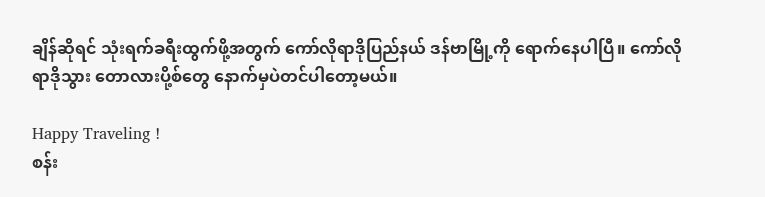ချိန်ဆိုရင် သုံးရက်ခရီးထွက်ဖို့အတွက် ကော်လိုရာဒိုပြည်နယ် ဒန်ဗာမြို့ကို ရောက်နေပါပြီ။ ကော်လိုရာဒိုသွား တောလားပို့စ်တွေ နောက်မှပဲတင်ပါတော့မယ်။

Happy Traveling !
စန်း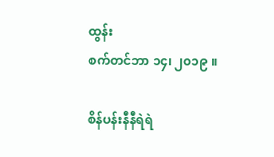ထွန်း
စက်တင်ဘာ ၁၄၊ ၂၀၁၉ ။

စိန်ပန်းနီနီရဲရဲ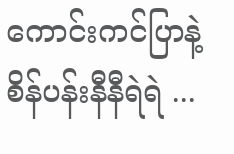ကောင်းကင်ပြာနဲ့ စိန်ပန်းနီနီရဲရဲ ...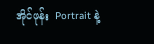အိုင်ဖုန်း  Portrait နဲ့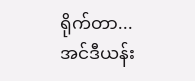ရိုက်တာ...
အင်ဒီယန်း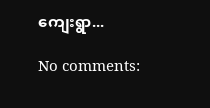ကျေးရွာ...

No comments: